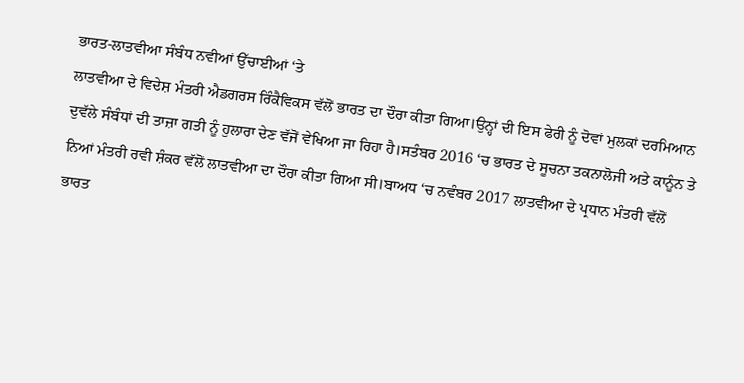ਭਾਰਤ-ਲਾਤਵੀਆ ਸੰਬੰਧ ਨਵੀਆਂ ਉੱਚਾਈਆਂ ‘ਤੇ
ਲਾਤਵੀਆ ਦੇ ਵਿਦੇਸ਼ ਮੰਤਰੀ ਐਡਗਰਸ ਰਿੰਕੈਵਿਕਸ ਵੱਲੋਂ ਭਾਰਤ ਦਾ ਦੌਰਾ ਕੀਤਾ ਗਿਆ।ਉਨ੍ਹਾਂ ਦੀ ਇਸ ਫੇਰੀ ਨੂੰ ਦੋਵਾਂ ਮੁਲਕਾਂ ਦਰਮਿਆਨ ਦੁਵੱਲੇ ਸੰਬੰਧਾਂ ਦੀ ਤਾਜ਼ਾ ਗਤੀ ਨੂੰ ਹੁਲਾਰਾ ਦੇਣ ਵੱਜੋਂ ਵੇਖਿਆ ਜਾ ਰਿਹਾ ਹੈ।ਸਤੰਬਰ 2016 ‘ਚ ਭਾਰਤ ਦੇ ਸੂਚਨਾ ਤਕਨਾਲੋਜੀ ਅਤੇ ਕਾਨੂੰਨ ਤੇ ਨਿਆਂ ਮੰਤਰੀ ਰਵੀ ਸ਼ੰਕਰ ਵੱਲੋਂ ਲਾਤਵੀਆ ਦਾ ਦੌਰਾ ਕੀਤਾ ਗਿਆ ਸੀ।ਬਾਅਧ ‘ਚ ਨਵੰਬਰ 2017 ਲਾਤਵੀਆ ਦੇ ਪ੍ਰਧਾਨ ਮੰਤਰੀ ਵੱਲੋਂ ਭਾਰਤ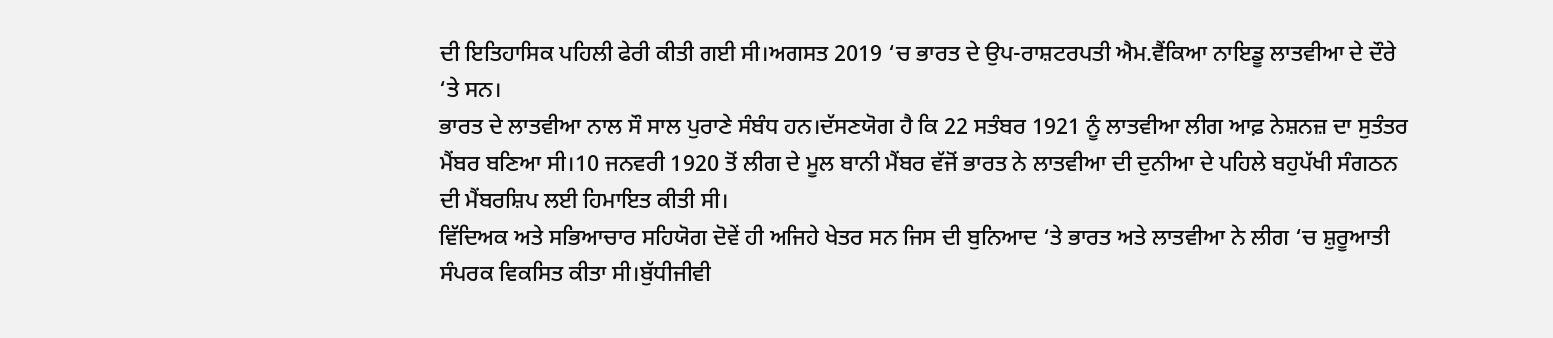ਦੀ ਇਤਿਹਾਸਿਕ ਪਹਿਲੀ ਫੇਰੀ ਕੀਤੀ ਗਈ ਸੀ।ਅਗਸਤ 2019 ‘ਚ ਭਾਰਤ ਦੇ ਉਪ-ਰਾਸ਼ਟਰਪਤੀ ਐਮ.ਵੈਂਕਿਆ ਨਾਇਡੂ ਲਾਤਵੀਆ ਦੇ ਦੌਰੇ ‘ਤੇ ਸਨ।
ਭਾਰਤ ਦੇ ਲਾਤਵੀਆ ਨਾਲ ਸੌ ਸਾਲ ਪੁਰਾਣੇ ਸੰਬੰਧ ਹਨ।ਦੱਸਣਯੋਗ ਹੈ ਕਿ 22 ਸਤੰਬਰ 1921 ਨੂੰ ਲਾਤਵੀਆ ਲੀਗ ਆਫ਼ ਨੇਸ਼ਨਜ਼ ਦਾ ਸੁਤੰਤਰ ਮੈਂਬਰ ਬਣਿਆ ਸੀ।10 ਜਨਵਰੀ 1920 ਤੋਂ ਲੀਗ ਦੇ ਮੂਲ ਬਾਨੀ ਮੈਂਬਰ ਵੱਜੋਂ ਭਾਰਤ ਨੇ ਲਾਤਵੀਆ ਦੀ ਦੁਨੀਆ ਦੇ ਪਹਿਲੇ ਬਹੁਪੱਖੀ ਸੰਗਠਨ ਦੀ ਮੈਂਬਰਸ਼ਿਪ ਲਈ ਹਿਮਾਇਤ ਕੀਤੀ ਸੀ।
ਵਿੱਦਿਅਕ ਅਤੇ ਸਭਿਆਚਾਰ ਸਹਿਯੋਗ ਦੋਵੇਂ ਹੀ ਅਜਿਹੇ ਖੇਤਰ ਸਨ ਜਿਸ ਦੀ ਬੁਨਿਆਦ ‘ਤੇ ਭਾਰਤ ਅਤੇ ਲਾਤਵੀਆ ਨੇ ਲੀਗ ‘ਚ ਸ਼ੁਰੂਆਤੀ ਸੰਪਰਕ ਵਿਕਸਿਤ ਕੀਤਾ ਸੀ।ਬੁੱਧੀਜੀਵੀ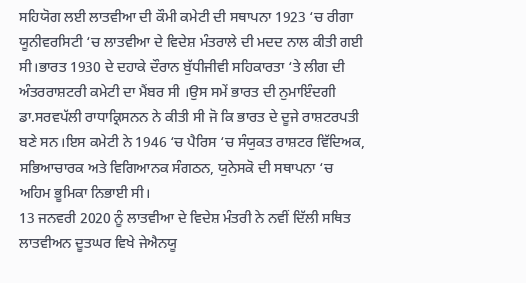ਸਹਿਯੋਗ ਲਈ ਲਾਤਵੀਆ ਦੀ ਕੌਮੀ ਕਮੇਟੀ ਦੀ ਸਥਾਪਨਾ 1923 ‘ਚ ਰੀਗਾ ਯੂਨੀਵਰਸਿਟੀ ‘ਚ ਲਾਤਵੀਆ ਦੇ ਵਿਦੇਸ਼ ਮੰਤਰਾਲੇ ਦੀ ਮਦਦ ਨਾਲ ਕੀਤੀ ਗਈ ਸੀ।ਭਾਰਤ 1930 ਦੇ ਦਹਾਕੇ ਦੌਰਾਨ ਬੁੱਧੀਜੀਵੀ ਸਹਿਕਾਰਤਾ ‘ਤੇ ਲੀਗ ਦੀ ਅੰਤਰਰਾਸ਼ਟਰੀ ਕਮੇਟੀ ਦਾ ਮੈਂਬਰ ਸੀ ।ਉਸ ਸਮੇਂ ਭਾਰਤ ਦੀ ਨੁਮਾਇੰਦਗੀ ਡਾ.ਸਰਵਪੱਲੀ ਰਾਧਾਕ੍ਰਿਸਨਨ ਨੇ ਕੀਤੀ ਸੀ ਜੋ ਕਿ ਭਾਰਤ ਦੇ ਦੂਜੇ ਰਾਸ਼ਟਰਪਤੀ ਬਣੇ ਸਨ।ਇਸ ਕਮੇਟੀ ਨੇ 1946 ‘ਚ ਪੈਰਿਸ ‘ਚ ਸੰਯੁਕਤ ਰਾਸ਼ਟਰ ਵਿੱਦਿਅਕ, ਸਭਿਆਚਾਰਕ ਅਤੇ ਵਿਗਿਆਨਕ ਸੰਗਠਨ, ਯੁਨੇਸਕੋ ਦੀ ਸਥਾਪਨਾ ‘ਚ ਅਹਿਮ ਭੂਮਿਕਾ ਨਿਭਾਈ ਸੀ।
13 ਜਨਵਰੀ 2020 ਨੂੰ ਲਾਤਵੀਆ ਦੇ ਵਿਦੇਸ਼ ਮੰਤਰੀ ਨੇ ਨਵੀਂ ਦਿੱਲੀ ਸਥਿਤ ਲਾਤਵੀਅਨ ਦੂਤਘਰ ਵਿਖੇ ਜੇਐਨਯੂ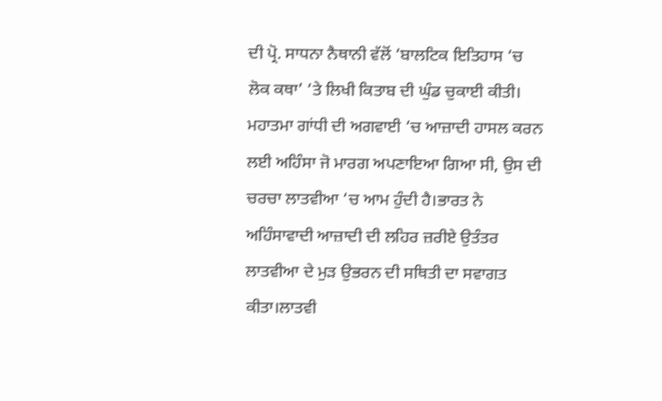ਦੀ ਪ੍ਰੋ. ਸਾਧਨਾ ਨੈਥਾਨੀ ਵੱਲੋਂ ‘ਬਾਲਟਿਕ ਇਤਿਹਾਸ ‘ਚ ਲੋਕ ਕਥਾ’ ‘ਤੇ ਲਿਖੀ ਕਿਤਾਬ ਦੀ ਘੁੰਡ ਚੁਕਾਈ ਕੀਤੀ।
ਮਹਾਤਮਾ ਗਾਂਧੀ ਦੀ ਅਗਵਾਈ ‘ਚ ਆਜ਼ਾਦੀ ਹਾਸਲ ਕਰਨ ਲਈ ਅਹਿੰਸਾ ਜੋ ਮਾਰਗ ਅਪਣਾਇਆ ਗਿਆ ਸੀ, ਉਸ ਦੀ ਚਰਚਾ ਲਾਤਵੀਆ ‘ਚ ਆਮ ਹੁੰਦੀ ਹੈ।ਭਾਰਤ ਨੇ ਅਹਿੰਸਾਵਾਦੀ ਆਜ਼ਾਦੀ ਦੀ ਲਹਿਰ ਜ਼ਰੀਏ ਉਤੰਤਰ ਲਾਤਵੀਆ ਦੇ ਮੁੜ ਉਭਰਨ ਦੀ ਸਥਿਤੀ ਦਾ ਸਵਾਗਤ ਕੀਤਾ।ਲਾਤਵੀ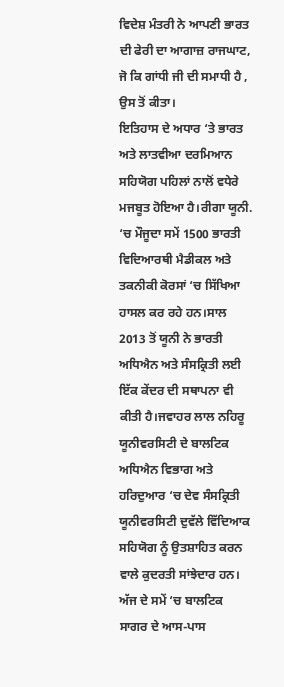ਵਿਦੇਸ਼ ਮੰਤਰੀ ਨੇ ਆਪਣੀ ਭਾਰਤ ਦੀ ਫੇਰੀ ਦਾ ਆਗਾਜ਼ ਰਾਜਘਾਟ, ਜੋ ਕਿ ਗਾਂਧੀ ਜੀ ਦੀ ਸਮਾਧੀ ਹੈ , ਉਸ ਤੋਂ ਕੀਤਾ।
ਇਤਿਹਾਸ ਦੇ ਅਧਾਰ ‘ਤੇ ਭਾਰਤ ਅਤੇ ਲਾਤਵੀਆ ਦਰਮਿਆਨ ਸਹਿਯੋਗ ਪਹਿਲਾਂ ਨਾਲੋਂ ਵਧੇਰੇ ਮਜਬੂਤ ਹੋਇਆ ਹੈ।ਰੀਗਾ ਯੂਨੀ. ‘ਚ ਮੌਜੂਦਾ ਸਮੇਂ 1500 ਭਾਰਤੀ ਵਿਦਿਆਰਥੀ ਮੈਡੀਕਲ ਅਤੇ ਤਕਨੀਕੀ ਕੋਰਸਾਂ ‘ਚ ਸਿੱਖਿਆ ਹਾਸਲ ਕਰ ਰਹੇ ਹਨ।ਸਾਲ 2013 ਤੋਂ ਯੂਨੀ ਨੇ ਭਾਰਤੀ ਅਧਿਐਨ ਅਤੇ ਸੰਸਕ੍ਰਿਤੀ ਲਈ ਇੱਕ ਕੇਂਦਰ ਦੀ ਸਥਾਪਨਾ ਵੀ ਕੀਤੀ ਹੈ।ਜਵਾਹਰ ਲਾਲ ਨਹਿਰੂ ਯੂਨੀਵਰਸਿਟੀ ਦੇ ਬਾਲਟਿਕ ਅਧਿਐਨ ਵਿਭਾਗ ਅਤੇ ਹਰਿਦੁਆਰ ‘ਚ ਦੇਵ ਸੰਸਕ੍ਰਿਤੀ ਯੂਨੀਵਰਸਿਟੀ ਦੁਵੱਲੇ ਵਿੱਦਿਆਕ ਸਹਿਯੋਗ ਨੂੰ ਉਤਸ਼ਾਹਿਤ ਕਰਨ ਵਾਲੇ ਕੁਦਰਤੀ ਸਾਂਝੇਦਾਰ ਹਨ।
ਅੱਜ ਦੇ ਸਮੇਂ ‘ਚ ਬਾਲਟਿਕ ਸਾਗਰ ਦੇ ਆਸ-ਪਾਸ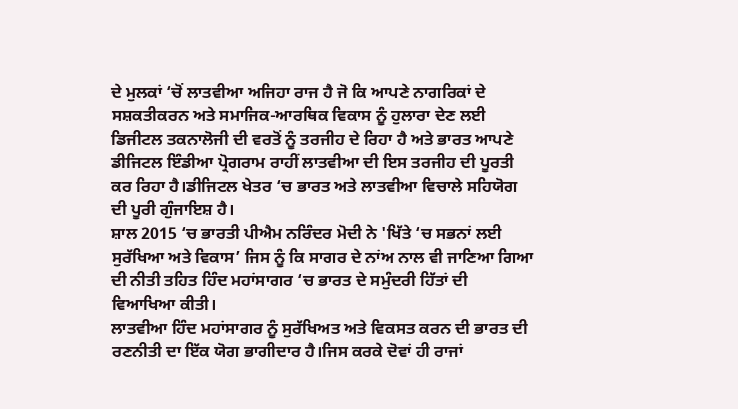ਦੇ ਮੁਲਕਾਂ ‘ਚੋਂ ਲਾਤਵੀਆ ਅਜਿਹਾ ਰਾਜ ਹੈ ਜੋ ਕਿ ਆਪਣੇ ਨਾਗਰਿਕਾਂ ਦੇ ਸਸ਼ਕਤੀਕਰਨ ਅਤੇ ਸਮਾਜਿਕ-ਆਰਥਿਕ ਵਿਕਾਸ ਨੂੰ ਹੁਲਾਰਾ ਦੇਣ ਲਈ ਡਿਜੀਟਲ ਤਕਨਾਲੋਜੀ ਦੀ ਵਰਤੋਂ ਨੂੰ ਤਰਜੀਹ ਦੇ ਰਿਹਾ ਹੈ ਅਤੇ ਭਾਰਤ ਆਪਣੇ ਡੀਜਿਟਲ ਇੰਡੀਆ ਪ੍ਰੋਗਰਾਮ ਰਾਹੀਂ ਲਾਤਵੀਆ ਦੀ ਇਸ ਤਰਜੀਹ ਦੀ ਪੂਰਤੀ ਕਰ ਰਿਹਾ ਹੈ।ਡੀਜਿਟਲ ਖੇਤਰ ‘ਚ ਭਾਰਤ ਅਤੇ ਲਾਤਵੀਆ ਵਿਚਾਲੇ ਸਹਿਯੋਗ ਦੀ ਪੂਰੀ ਗੁੰਜਾਇਸ਼ ਹੈ।
ਸ਼ਾਲ 2015 ‘ਚ ਭਾਰਤੀ ਪੀਐਮ ਨਰਿੰਦਰ ਮੋਦੀ ਨੇ 'ਖਿੱਤੇ ‘ਚ ਸਭਨਾਂ ਲਈ ਸੁਰੱਖਿਆ ਅਤੇ ਵਿਕਾਸ’ ਜਿਸ ਨੂੰ ਕਿ ਸਾਗਰ ਦੇ ਨਾਂਅ ਨਾਲ ਵੀ ਜਾਣਿਆ ਗਿਆ ਦੀ ਨੀਤੀ ਤਹਿਤ ਹਿੰਦ ਮਹਾਂਸਾਗਰ ‘ਚ ਭਾਰਤ ਦੇ ਸਮੁੰਦਰੀ ਹਿੱਤਾਂ ਦੀ ਵਿਆਖਿਆ ਕੀਤੀ।
ਲਾਤਵੀਆ ਹਿੰਦ ਮਹਾਂਸਾਗਰ ਨੂੰ ਸੁਰੱਖਿਅਤ ਅਤੇ ਵਿਕਸਤ ਕਰਨ ਦੀ ਭਾਰਤ ਦੀ ਰਣਨੀਤੀ ਦਾ ਇੱਕ ਯੋਗ ਭਾਗੀਦਾਰ ਹੈ।ਜਿਸ ਕਰਕੇ ਦੋਵਾਂ ਹੀ ਰਾਜਾਂ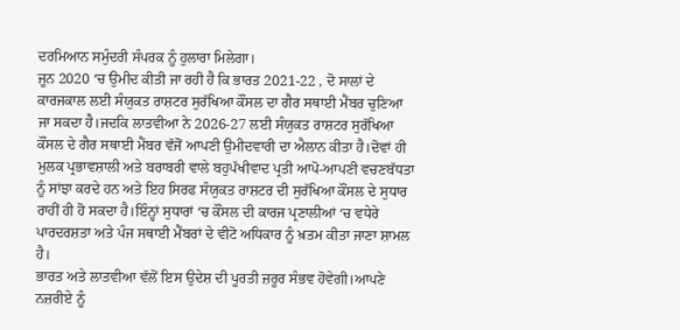ਦਰਮਿਆਨ ਸਮੁੰਦਰੀ ਸੰਪਰਕ ਨੂੰ ਹੁਲਾਰਾ ਮਿਲੇਗਾ।
ਜੂਨ 2020 ‘ਚ ਉਮੀਦ ਕੀਤੀ ਜਾ ਰਹੀ ਹੈ ਕਿ ਭਾਰਤ 2021-22 , ਦੋ ਸਾਲਾਂ ਦੇ ਕਾਰਜਕਾਲ ਲਈ ਸੰਯੁਕਤ ਰਾਸ਼ਟਰ ਸੁਰੱਖਿਆ ਕੌਂਸਲ ਦਾ ਗੈਰ ਸਥਾਈ ਮੈਂਬਰ ਚੁਣਿਆ ਜਾ ਸਕਦਾ ਹੈ।ਜਦਕਿ ਲਾਤਵੀਆ ਨੇ 2026-27 ਲਈ ਸੰਯੁਕਤ ਰਾਸ਼ਟਰ ਸੁਰੱਖਿਆ ਕੌਂਸਲ ਦੇ ਗੈਰ ਸਥਾਈ ਮੈਂਬਰ ਵੱਜੋਂ ਆਪਣੀ ਉਮੀਦਵਾਰੀ ਦਾ ਐਲਾਨ ਕੀਤਾ ਹੈ।ਦੋਵਾਂ ਹੀ ਮੁਲਕ ਪ੍ਰਭਾਵਸ਼ਾਲੀ ਅਤੇ ਬਰਾਬਰੀ ਵਾਲੇ ਬਹੁਪੱਖੀਵਾਦ ਪ੍ਰਤੀ ਆਪੋ-ਆਪਣੀ ਵਚਣਬੱਧਤਾ ਨੂੰ ਸਾਂਝਾ ਕਰਦੇ ਹਨ ਅਤੇ ਇਹ ਸਿਰਫ ਸੰਯੁਕਤ ਰਾਸ਼ਟਰ ਦੀ ਸੁਰੱਖਿਆ ਕੌਂਸਲ ਦੇ ਸੁਧਾਰ ਰਾਹੀਂ ਹੀ ਹੋ ਸਕਦਾ ਹੈ।ਇੰਨ੍ਹਾਂ ਸੁਧਾਰਾਂ ‘ਚ ਕੌਂਸਲ ਦੀ ਕਾਰਜ ਪ੍ਰਣਾਲੀਆਂ ‘ਚ ਵਧੇਰੇ ਪਾਰਦਰਸ਼ਤਾ ਅਤੇ ਪੰਜ ਸਥਾਈ ਮੈਂਬਰਾਂ ਦੇ ਵੀਟੋ ਅਧਿਕਾਰ ਨੂੰ ਖ਼ਤਮ ਕੀਤਾ ਜਾਣਾ ਸ਼ਾਮਲ ਹੈ।
ਭਾਰਤ ਅਤੇ ਲਾਤਵੀਆ ਵੱਲੋਂ ਇਸ ਉਦੇਸ਼ ਦੀ ਪੂਰਤੀ ਜ਼ਰੂਰ ਸੰਭਵ ਹੋਵੇਗੀ।ਆਪਣੇ ਨਜ਼ਰੀਏ ਨੂੰ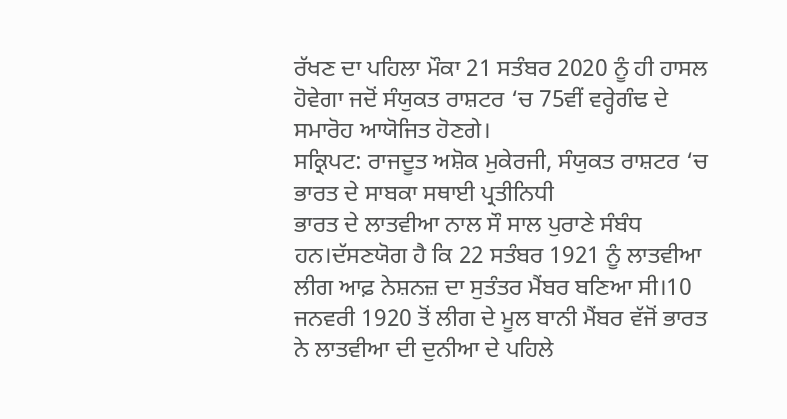ਰੱਖਣ ਦਾ ਪਹਿਲਾ ਮੌਕਾ 21 ਸਤੰਬਰ 2020 ਨੂੰ ਹੀ ਹਾਸਲ ਹੋਵੇਗਾ ਜਦੋਂ ਸੰਯੁਕਤ ਰਾਸ਼ਟਰ ‘ਚ 75ਵੀਂ ਵਰ੍ਹੇਗੰਢ ਦੇ ਸਮਾਰੋਹ ਆਯੋਜਿਤ ਹੋਣਗੇ।
ਸਕ੍ਰਿਪਟ: ਰਾਜਦੂਤ ਅਸ਼ੋਕ ਮੁਕੇਰਜੀ, ਸੰਯੁਕਤ ਰਾਸ਼ਟਰ ‘ਚ ਭਾਰਤ ਦੇ ਸਾਬਕਾ ਸਥਾਈ ਪ੍ਰਤੀਨਿਧੀ
ਭਾਰਤ ਦੇ ਲਾਤਵੀਆ ਨਾਲ ਸੌ ਸਾਲ ਪੁਰਾਣੇ ਸੰਬੰਧ ਹਨ।ਦੱਸਣਯੋਗ ਹੈ ਕਿ 22 ਸਤੰਬਰ 1921 ਨੂੰ ਲਾਤਵੀਆ ਲੀਗ ਆਫ਼ ਨੇਸ਼ਨਜ਼ ਦਾ ਸੁਤੰਤਰ ਮੈਂਬਰ ਬਣਿਆ ਸੀ।10 ਜਨਵਰੀ 1920 ਤੋਂ ਲੀਗ ਦੇ ਮੂਲ ਬਾਨੀ ਮੈਂਬਰ ਵੱਜੋਂ ਭਾਰਤ ਨੇ ਲਾਤਵੀਆ ਦੀ ਦੁਨੀਆ ਦੇ ਪਹਿਲੇ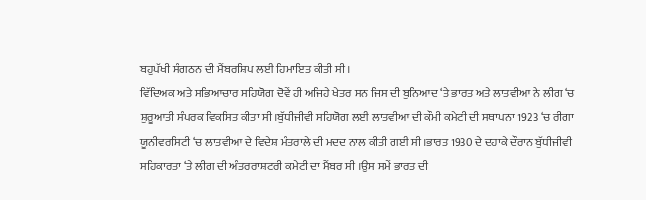ਬਹੁਪੱਖੀ ਸੰਗਠਨ ਦੀ ਮੈਂਬਰਸ਼ਿਪ ਲਈ ਹਿਮਾਇਤ ਕੀਤੀ ਸੀ।
ਵਿੱਦਿਅਕ ਅਤੇ ਸਭਿਆਚਾਰ ਸਹਿਯੋਗ ਦੋਵੇਂ ਹੀ ਅਜਿਹੇ ਖੇਤਰ ਸਨ ਜਿਸ ਦੀ ਬੁਨਿਆਦ ‘ਤੇ ਭਾਰਤ ਅਤੇ ਲਾਤਵੀਆ ਨੇ ਲੀਗ ‘ਚ ਸ਼ੁਰੂਆਤੀ ਸੰਪਰਕ ਵਿਕਸਿਤ ਕੀਤਾ ਸੀ।ਬੁੱਧੀਜੀਵੀ ਸਹਿਯੋਗ ਲਈ ਲਾਤਵੀਆ ਦੀ ਕੌਮੀ ਕਮੇਟੀ ਦੀ ਸਥਾਪਨਾ 1923 ‘ਚ ਰੀਗਾ ਯੂਨੀਵਰਸਿਟੀ ‘ਚ ਲਾਤਵੀਆ ਦੇ ਵਿਦੇਸ਼ ਮੰਤਰਾਲੇ ਦੀ ਮਦਦ ਨਾਲ ਕੀਤੀ ਗਈ ਸੀ।ਭਾਰਤ 1930 ਦੇ ਦਹਾਕੇ ਦੌਰਾਨ ਬੁੱਧੀਜੀਵੀ ਸਹਿਕਾਰਤਾ ‘ਤੇ ਲੀਗ ਦੀ ਅੰਤਰਰਾਸ਼ਟਰੀ ਕਮੇਟੀ ਦਾ ਮੈਂਬਰ ਸੀ ।ਉਸ ਸਮੇਂ ਭਾਰਤ ਦੀ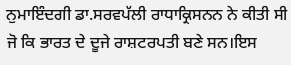ਨੁਮਾਇੰਦਗੀ ਡਾ.ਸਰਵਪੱਲੀ ਰਾਧਾਕ੍ਰਿਸਨਨ ਨੇ ਕੀਤੀ ਸੀ ਜੋ ਕਿ ਭਾਰਤ ਦੇ ਦੂਜੇ ਰਾਸ਼ਟਰਪਤੀ ਬਣੇ ਸਨ।ਇਸ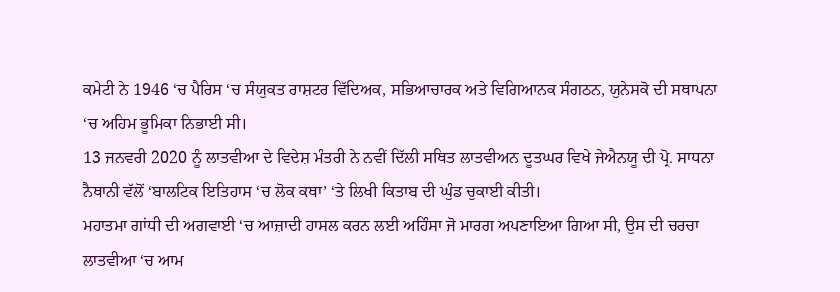ਕਮੇਟੀ ਨੇ 1946 ‘ਚ ਪੈਰਿਸ ‘ਚ ਸੰਯੁਕਤ ਰਾਸ਼ਟਰ ਵਿੱਦਿਅਕ, ਸਭਿਆਚਾਰਕ ਅਤੇ ਵਿਗਿਆਨਕ ਸੰਗਠਨ, ਯੁਨੇਸਕੋ ਦੀ ਸਥਾਪਨਾ ‘ਚ ਅਹਿਮ ਭੂਮਿਕਾ ਨਿਭਾਈ ਸੀ।
13 ਜਨਵਰੀ 2020 ਨੂੰ ਲਾਤਵੀਆ ਦੇ ਵਿਦੇਸ਼ ਮੰਤਰੀ ਨੇ ਨਵੀਂ ਦਿੱਲੀ ਸਥਿਤ ਲਾਤਵੀਅਨ ਦੂਤਘਰ ਵਿਖੇ ਜੇਐਨਯੂ ਦੀ ਪ੍ਰੋ. ਸਾਧਨਾ ਨੈਥਾਨੀ ਵੱਲੋਂ ‘ਬਾਲਟਿਕ ਇਤਿਹਾਸ ‘ਚ ਲੋਕ ਕਥਾ’ ‘ਤੇ ਲਿਖੀ ਕਿਤਾਬ ਦੀ ਘੁੰਡ ਚੁਕਾਈ ਕੀਤੀ।
ਮਹਾਤਮਾ ਗਾਂਧੀ ਦੀ ਅਗਵਾਈ ‘ਚ ਆਜ਼ਾਦੀ ਹਾਸਲ ਕਰਨ ਲਈ ਅਹਿੰਸਾ ਜੋ ਮਾਰਗ ਅਪਣਾਇਆ ਗਿਆ ਸੀ, ਉਸ ਦੀ ਚਰਚਾ ਲਾਤਵੀਆ ‘ਚ ਆਮ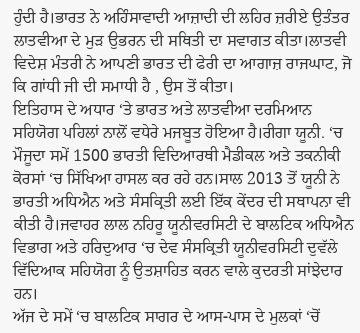ਹੁੰਦੀ ਹੈ।ਭਾਰਤ ਨੇ ਅਹਿੰਸਾਵਾਦੀ ਆਜ਼ਾਦੀ ਦੀ ਲਹਿਰ ਜ਼ਰੀਏ ਉਤੰਤਰ ਲਾਤਵੀਆ ਦੇ ਮੁੜ ਉਭਰਨ ਦੀ ਸਥਿਤੀ ਦਾ ਸਵਾਗਤ ਕੀਤਾ।ਲਾਤਵੀ ਵਿਦੇਸ਼ ਮੰਤਰੀ ਨੇ ਆਪਣੀ ਭਾਰਤ ਦੀ ਫੇਰੀ ਦਾ ਆਗਾਜ਼ ਰਾਜਘਾਟ, ਜੋ ਕਿ ਗਾਂਧੀ ਜੀ ਦੀ ਸਮਾਧੀ ਹੈ , ਉਸ ਤੋਂ ਕੀਤਾ।
ਇਤਿਹਾਸ ਦੇ ਅਧਾਰ ‘ਤੇ ਭਾਰਤ ਅਤੇ ਲਾਤਵੀਆ ਦਰਮਿਆਨ ਸਹਿਯੋਗ ਪਹਿਲਾਂ ਨਾਲੋਂ ਵਧੇਰੇ ਮਜਬੂਤ ਹੋਇਆ ਹੈ।ਰੀਗਾ ਯੂਨੀ. ‘ਚ ਮੌਜੂਦਾ ਸਮੇਂ 1500 ਭਾਰਤੀ ਵਿਦਿਆਰਥੀ ਮੈਡੀਕਲ ਅਤੇ ਤਕਨੀਕੀ ਕੋਰਸਾਂ ‘ਚ ਸਿੱਖਿਆ ਹਾਸਲ ਕਰ ਰਹੇ ਹਨ।ਸਾਲ 2013 ਤੋਂ ਯੂਨੀ ਨੇ ਭਾਰਤੀ ਅਧਿਐਨ ਅਤੇ ਸੰਸਕ੍ਰਿਤੀ ਲਈ ਇੱਕ ਕੇਂਦਰ ਦੀ ਸਥਾਪਨਾ ਵੀ ਕੀਤੀ ਹੈ।ਜਵਾਹਰ ਲਾਲ ਨਹਿਰੂ ਯੂਨੀਵਰਸਿਟੀ ਦੇ ਬਾਲਟਿਕ ਅਧਿਐਨ ਵਿਭਾਗ ਅਤੇ ਹਰਿਦੁਆਰ ‘ਚ ਦੇਵ ਸੰਸਕ੍ਰਿਤੀ ਯੂਨੀਵਰਸਿਟੀ ਦੁਵੱਲੇ ਵਿੱਦਿਆਕ ਸਹਿਯੋਗ ਨੂੰ ਉਤਸ਼ਾਹਿਤ ਕਰਨ ਵਾਲੇ ਕੁਦਰਤੀ ਸਾਂਝੇਦਾਰ ਹਨ।
ਅੱਜ ਦੇ ਸਮੇਂ ‘ਚ ਬਾਲਟਿਕ ਸਾਗਰ ਦੇ ਆਸ-ਪਾਸ ਦੇ ਮੁਲਕਾਂ ‘ਚੋਂ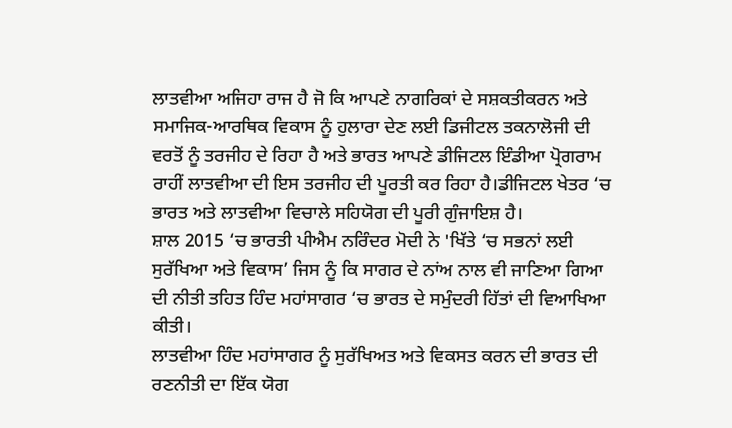ਲਾਤਵੀਆ ਅਜਿਹਾ ਰਾਜ ਹੈ ਜੋ ਕਿ ਆਪਣੇ ਨਾਗਰਿਕਾਂ ਦੇ ਸਸ਼ਕਤੀਕਰਨ ਅਤੇ ਸਮਾਜਿਕ-ਆਰਥਿਕ ਵਿਕਾਸ ਨੂੰ ਹੁਲਾਰਾ ਦੇਣ ਲਈ ਡਿਜੀਟਲ ਤਕਨਾਲੋਜੀ ਦੀ ਵਰਤੋਂ ਨੂੰ ਤਰਜੀਹ ਦੇ ਰਿਹਾ ਹੈ ਅਤੇ ਭਾਰਤ ਆਪਣੇ ਡੀਜਿਟਲ ਇੰਡੀਆ ਪ੍ਰੋਗਰਾਮ ਰਾਹੀਂ ਲਾਤਵੀਆ ਦੀ ਇਸ ਤਰਜੀਹ ਦੀ ਪੂਰਤੀ ਕਰ ਰਿਹਾ ਹੈ।ਡੀਜਿਟਲ ਖੇਤਰ ‘ਚ ਭਾਰਤ ਅਤੇ ਲਾਤਵੀਆ ਵਿਚਾਲੇ ਸਹਿਯੋਗ ਦੀ ਪੂਰੀ ਗੁੰਜਾਇਸ਼ ਹੈ।
ਸ਼ਾਲ 2015 ‘ਚ ਭਾਰਤੀ ਪੀਐਮ ਨਰਿੰਦਰ ਮੋਦੀ ਨੇ 'ਖਿੱਤੇ ‘ਚ ਸਭਨਾਂ ਲਈ ਸੁਰੱਖਿਆ ਅਤੇ ਵਿਕਾਸ’ ਜਿਸ ਨੂੰ ਕਿ ਸਾਗਰ ਦੇ ਨਾਂਅ ਨਾਲ ਵੀ ਜਾਣਿਆ ਗਿਆ ਦੀ ਨੀਤੀ ਤਹਿਤ ਹਿੰਦ ਮਹਾਂਸਾਗਰ ‘ਚ ਭਾਰਤ ਦੇ ਸਮੁੰਦਰੀ ਹਿੱਤਾਂ ਦੀ ਵਿਆਖਿਆ ਕੀਤੀ।
ਲਾਤਵੀਆ ਹਿੰਦ ਮਹਾਂਸਾਗਰ ਨੂੰ ਸੁਰੱਖਿਅਤ ਅਤੇ ਵਿਕਸਤ ਕਰਨ ਦੀ ਭਾਰਤ ਦੀ ਰਣਨੀਤੀ ਦਾ ਇੱਕ ਯੋਗ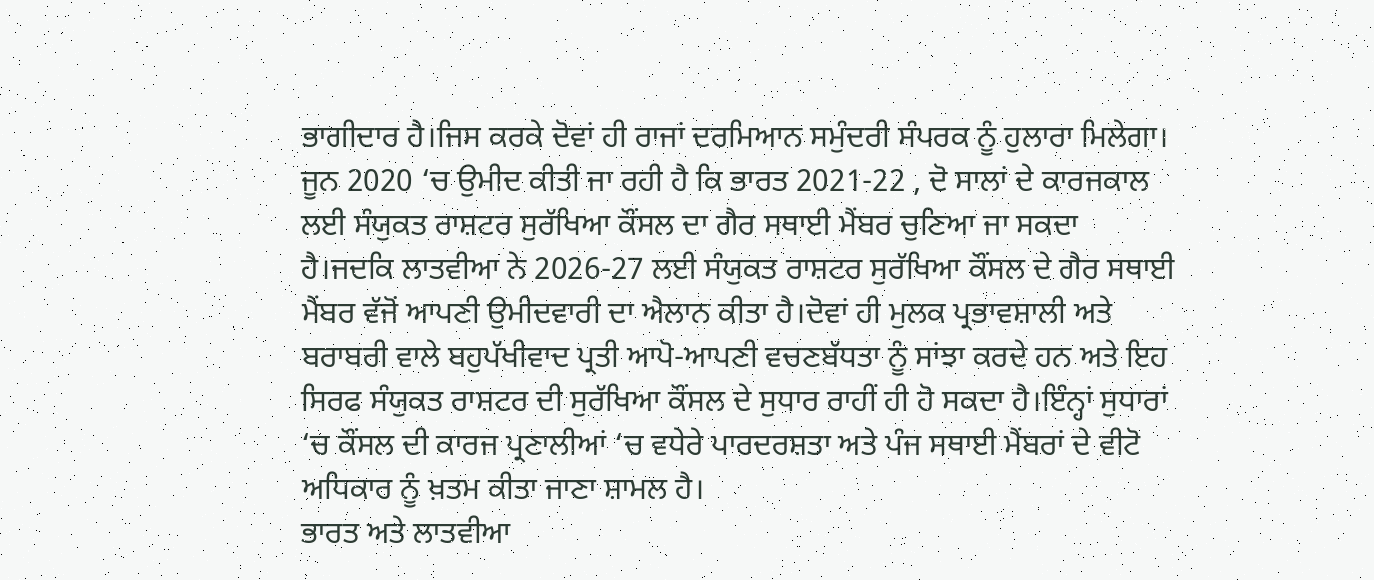ਭਾਗੀਦਾਰ ਹੈ।ਜਿਸ ਕਰਕੇ ਦੋਵਾਂ ਹੀ ਰਾਜਾਂ ਦਰਮਿਆਨ ਸਮੁੰਦਰੀ ਸੰਪਰਕ ਨੂੰ ਹੁਲਾਰਾ ਮਿਲੇਗਾ।
ਜੂਨ 2020 ‘ਚ ਉਮੀਦ ਕੀਤੀ ਜਾ ਰਹੀ ਹੈ ਕਿ ਭਾਰਤ 2021-22 , ਦੋ ਸਾਲਾਂ ਦੇ ਕਾਰਜਕਾਲ ਲਈ ਸੰਯੁਕਤ ਰਾਸ਼ਟਰ ਸੁਰੱਖਿਆ ਕੌਂਸਲ ਦਾ ਗੈਰ ਸਥਾਈ ਮੈਂਬਰ ਚੁਣਿਆ ਜਾ ਸਕਦਾ ਹੈ।ਜਦਕਿ ਲਾਤਵੀਆ ਨੇ 2026-27 ਲਈ ਸੰਯੁਕਤ ਰਾਸ਼ਟਰ ਸੁਰੱਖਿਆ ਕੌਂਸਲ ਦੇ ਗੈਰ ਸਥਾਈ ਮੈਂਬਰ ਵੱਜੋਂ ਆਪਣੀ ਉਮੀਦਵਾਰੀ ਦਾ ਐਲਾਨ ਕੀਤਾ ਹੈ।ਦੋਵਾਂ ਹੀ ਮੁਲਕ ਪ੍ਰਭਾਵਸ਼ਾਲੀ ਅਤੇ ਬਰਾਬਰੀ ਵਾਲੇ ਬਹੁਪੱਖੀਵਾਦ ਪ੍ਰਤੀ ਆਪੋ-ਆਪਣੀ ਵਚਣਬੱਧਤਾ ਨੂੰ ਸਾਂਝਾ ਕਰਦੇ ਹਨ ਅਤੇ ਇਹ ਸਿਰਫ ਸੰਯੁਕਤ ਰਾਸ਼ਟਰ ਦੀ ਸੁਰੱਖਿਆ ਕੌਂਸਲ ਦੇ ਸੁਧਾਰ ਰਾਹੀਂ ਹੀ ਹੋ ਸਕਦਾ ਹੈ।ਇੰਨ੍ਹਾਂ ਸੁਧਾਰਾਂ ‘ਚ ਕੌਂਸਲ ਦੀ ਕਾਰਜ ਪ੍ਰਣਾਲੀਆਂ ‘ਚ ਵਧੇਰੇ ਪਾਰਦਰਸ਼ਤਾ ਅਤੇ ਪੰਜ ਸਥਾਈ ਮੈਂਬਰਾਂ ਦੇ ਵੀਟੋ ਅਧਿਕਾਰ ਨੂੰ ਖ਼ਤਮ ਕੀਤਾ ਜਾਣਾ ਸ਼ਾਮਲ ਹੈ।
ਭਾਰਤ ਅਤੇ ਲਾਤਵੀਆ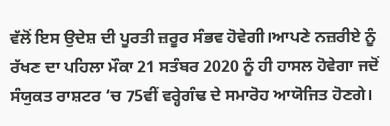ਵੱਲੋਂ ਇਸ ਉਦੇਸ਼ ਦੀ ਪੂਰਤੀ ਜ਼ਰੂਰ ਸੰਭਵ ਹੋਵੇਗੀ।ਆਪਣੇ ਨਜ਼ਰੀਏ ਨੂੰ ਰੱਖਣ ਦਾ ਪਹਿਲਾ ਮੌਕਾ 21 ਸਤੰਬਰ 2020 ਨੂੰ ਹੀ ਹਾਸਲ ਹੋਵੇਗਾ ਜਦੋਂ ਸੰਯੁਕਤ ਰਾਸ਼ਟਰ ‘ਚ 75ਵੀਂ ਵਰ੍ਹੇਗੰਢ ਦੇ ਸਮਾਰੋਹ ਆਯੋਜਿਤ ਹੋਣਗੇ।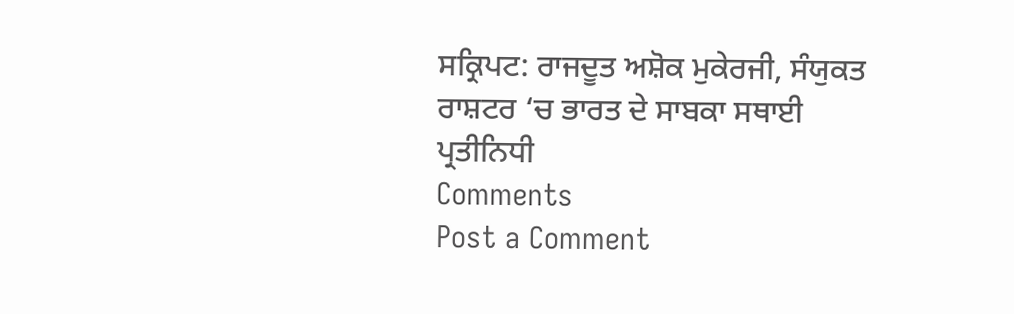ਸਕ੍ਰਿਪਟ: ਰਾਜਦੂਤ ਅਸ਼ੋਕ ਮੁਕੇਰਜੀ, ਸੰਯੁਕਤ ਰਾਸ਼ਟਰ ‘ਚ ਭਾਰਤ ਦੇ ਸਾਬਕਾ ਸਥਾਈ ਪ੍ਰਤੀਨਿਧੀ
Comments
Post a Comment